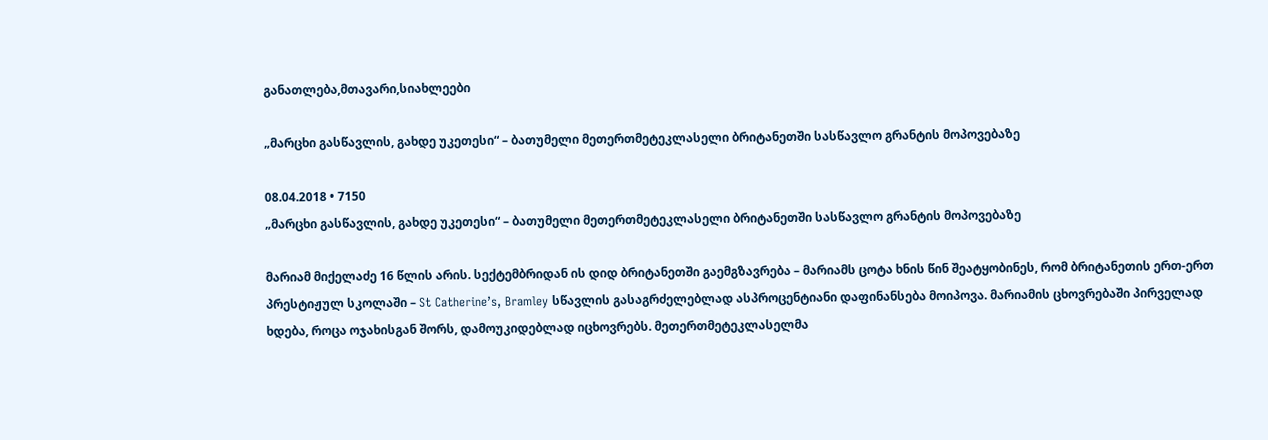განათლება,მთავარი,სიახლეები

„მარცხი გასწავლის, გახდე უკეთესი“ – ბათუმელი მეთერთმეტეკლასელი ბრიტანეთში სასწავლო გრანტის მოპოვებაზე

08.04.2018 • 7150
„მარცხი გასწავლის, გახდე უკეთესი“ – ბათუმელი მეთერთმეტეკლასელი ბრიტანეთში სასწავლო გრანტის მოპოვებაზე

მარიამ მიქელაძე 16 წლის არის. სექტემბრიდან ის დიდ ბრიტანეთში გაემგზავრება – მარიამს ცოტა ხნის წინ შეატყობინეს, რომ ბრიტანეთის ერთ-ერთ პრესტიჟულ სკოლაში – St Catherine’s, Bramley სწავლის გასაგრძელებლად ასპროცენტიანი დაფინანსება მოიპოვა. მარიამის ცხოვრებაში პირველად ხდება, როცა ოჯახისგან შორს, დამოუკიდებლად იცხოვრებს. მეთერთმეტეკლასელმა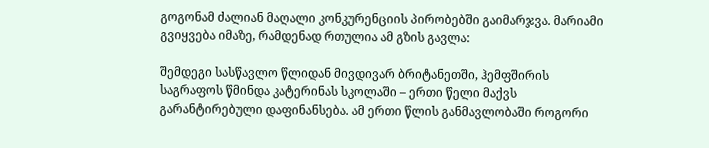გოგონამ ძალიან მაღალი კონკურენციის პირობებში გაიმარჯვა. მარიამი გვიყვება იმაზე, რამდენად რთულია ამ გზის გავლა:

შემდეგი სასწავლო წლიდან მივდივარ ბრიტანეთში, ჰემფშირის საგრაფოს წმინდა კატერინას სკოლაში – ერთი წელი მაქვს გარანტირებული დაფინანსება. ამ ერთი წლის განმავლობაში როგორი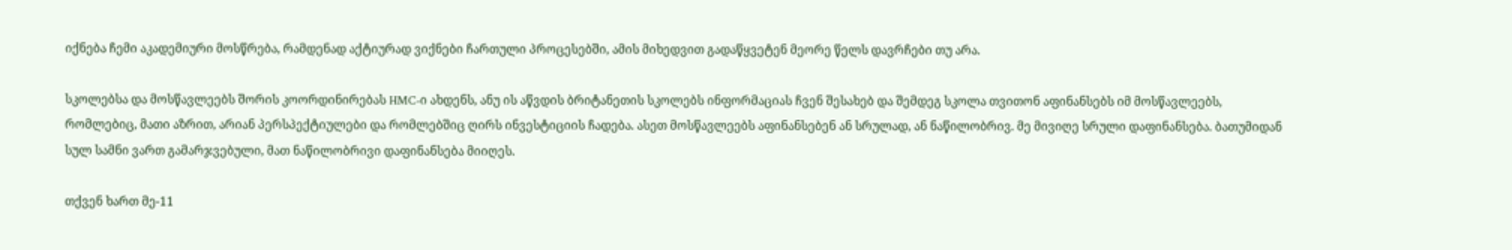იქნება ჩემი აკადემიური მოსწრება, რამდენად აქტიურად ვიქნები ჩართული პროცესებში, ამის მიხედვით გადაწყვეტენ მეორე წელს დავრჩები თუ არა.

სკოლებსა და მოსწავლეებს შორის კოორდინირებას HMC-ი ახდენს, ანუ ის აწვდის ბრიტანეთის სკოლებს ინფორმაციას ჩვენ შესახებ და შემდეგ სკოლა თვითონ აფინანსებს იმ მოსწავლეებს, რომლებიც, მათი აზრით, არიან პერსპექტიულები და რომლებშიც ღირს ინვესტიციის ჩადება. ასეთ მოსწავლეებს აფინანსებენ ან სრულად, ან ნაწილობრივ. მე მივიღე სრული დაფინანსება. ბათუმიდან სულ სამნი ვართ გამარჯვებული, მათ ნაწილობრივი დაფინანსება მიიღეს.

თქვენ ხართ მე-11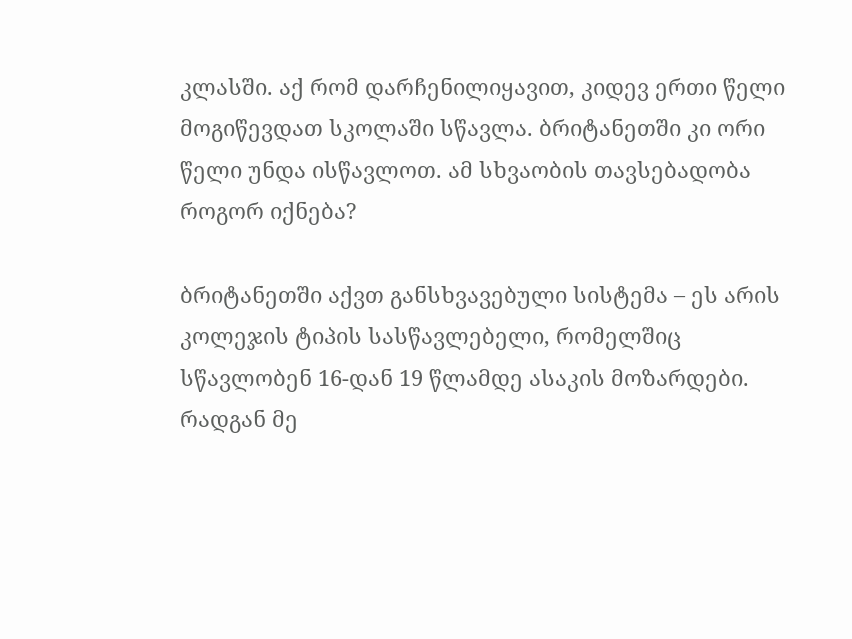კლასში. აქ რომ დარჩენილიყავით, კიდევ ერთი წელი მოგიწევდათ სკოლაში სწავლა. ბრიტანეთში კი ორი წელი უნდა ისწავლოთ. ამ სხვაობის თავსებადობა როგორ იქნება?

ბრიტანეთში აქვთ განსხვავებული სისტემა – ეს არის კოლეჯის ტიპის სასწავლებელი, რომელშიც სწავლობენ 16-დან 19 წლამდე ასაკის მოზარდები. რადგან მე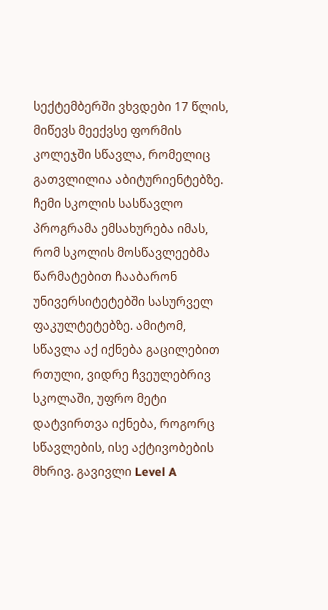სექტემბერში ვხვდები 17 წლის, მიწევს მეექვსე ფორმის კოლეჯში სწავლა, რომელიც გათვლილია აბიტურიენტებზე. ჩემი სკოლის სასწავლო პროგრამა ემსახურება იმას, რომ სკოლის მოსწავლეებმა წარმატებით ჩააბარონ უნივერსიტეტებში სასურველ ფაკულტეტებზე. ამიტომ, სწავლა აქ იქნება გაცილებით რთული, ვიდრე ჩვეულებრივ სკოლაში, უფრო მეტი დატვირთვა იქნება, როგორც სწავლების, ისე აქტივობების მხრივ. გავივლი Level A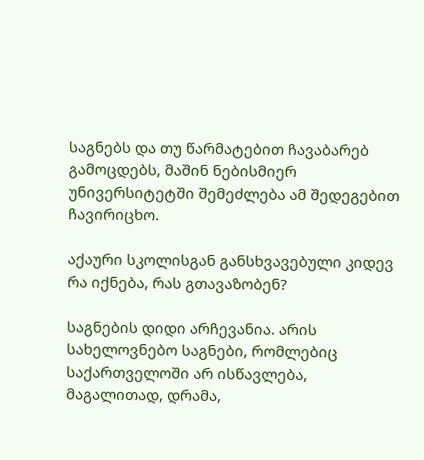საგნებს და თუ წარმატებით ჩავაბარებ გამოცდებს, მაშინ ნებისმიერ უნივერსიტეტში შემეძლება ამ შედეგებით ჩავირიცხო.

აქაური სკოლისგან განსხვავებული კიდევ რა იქნება, რას გთავაზობენ?

საგნების დიდი არჩევანია. არის სახელოვნებო საგნები, რომლებიც საქართველოში არ ისწავლება, მაგალითად, დრამა,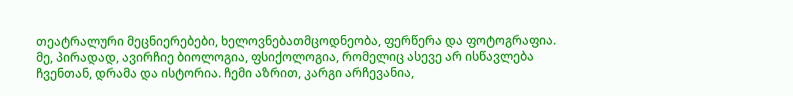თეატრალური მეცნიერებები, ხელოვნებათმცოდნეობა, ფერწერა და ფოტოგრაფია. მე, პირადად, ავირჩიე ბიოლოგია, ფსიქოლოგია, რომელიც ასევე არ ისწავლება ჩვენთან, დრამა და ისტორია. ჩემი აზრით, კარგი არჩევანია,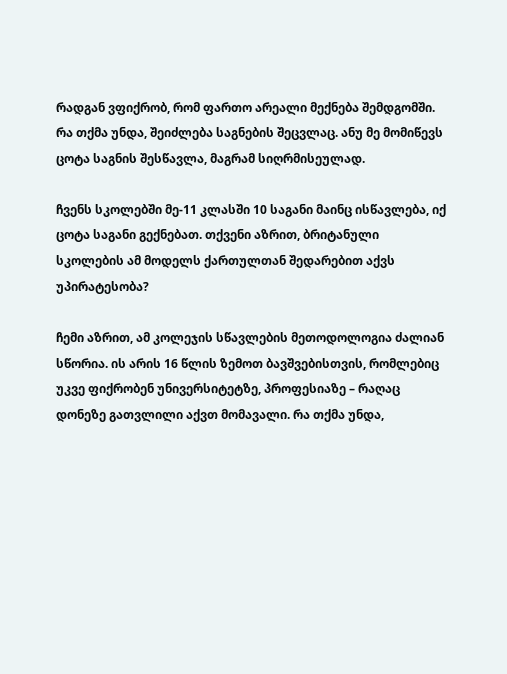რადგან ვფიქრობ, რომ ფართო არეალი მექნება შემდგომში. რა თქმა უნდა, შეიძლება საგნების შეცვლაც. ანუ მე მომიწევს ცოტა საგნის შესწავლა, მაგრამ სიღრმისეულად.

ჩვენს სკოლებში მე-11 კლასში 10 საგანი მაინც ისწავლება, იქ ცოტა საგანი გექნებათ. თქვენი აზრით, ბრიტანული სკოლების ამ მოდელს ქართულთან შედარებით აქვს უპირატესობა?

ჩემი აზრით, ამ კოლეჯის სწავლების მეთოდოლოგია ძალიან სწორია. ის არის 16 წლის ზემოთ ბავშვებისთვის, რომლებიც უკვე ფიქრობენ უნივერსიტეტზე, პროფესიაზე – რაღაც დონეზე გათვლილი აქვთ მომავალი. რა თქმა უნდა,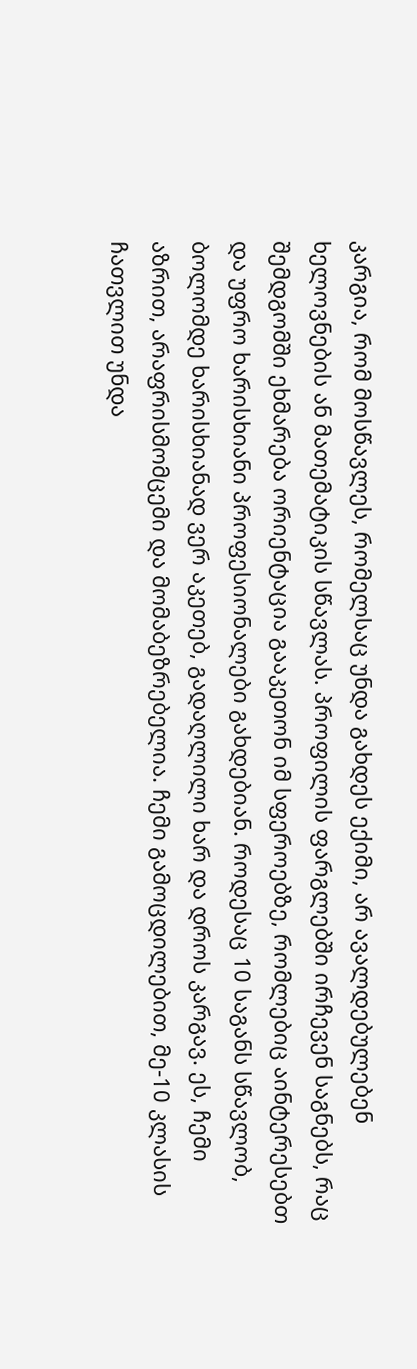კარგია, რომ მოსწავლეს, რომელსაც უნდა გახდეს ექიმი, არ ავალდებულებენ ხელოვნების ან მათემატიკის სწავლას. პროფილის ფარგლებში ირჩევენ საგნებს, რაც შემდგომში ეხმარება ორიენტაცია გააკეთონ იმ სფეროებზე, რომლებიც აინტერესებთ და უფრო ხარისხიანი პროფესიონალები გახდებიან. როდესაც 10 საგანს სწავლობ, ბოლომდე ხარისხიანად ვერ აკეთებ, გადაღლილი ხარ და დროს კარგავ. ეს, ჩემი აზრით, არაფრისმომცემი და მომაბეზრებელია. ჩემი გამოცდილებით, მე-10 კლასის ჩათვლით უნდა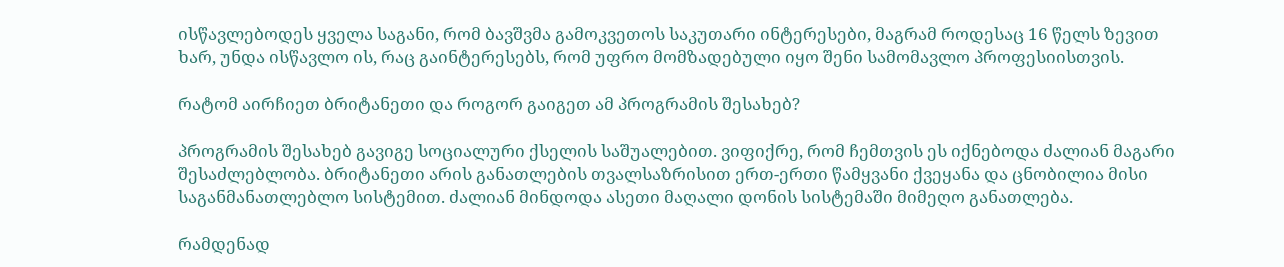ისწავლებოდეს ყველა საგანი, რომ ბავშვმა გამოკვეთოს საკუთარი ინტერესები, მაგრამ როდესაც 16 წელს ზევით ხარ, უნდა ისწავლო ის, რაც გაინტერესებს, რომ უფრო მომზადებული იყო შენი სამომავლო პროფესიისთვის.

რატომ აირჩიეთ ბრიტანეთი და როგორ გაიგეთ ამ პროგრამის შესახებ?

პროგრამის შესახებ გავიგე სოციალური ქსელის საშუალებით. ვიფიქრე, რომ ჩემთვის ეს იქნებოდა ძალიან მაგარი შესაძლებლობა. ბრიტანეთი არის განათლების თვალსაზრისით ერთ-ერთი წამყვანი ქვეყანა და ცნობილია მისი საგანმანათლებლო სისტემით. ძალიან მინდოდა ასეთი მაღალი დონის სისტემაში მიმეღო განათლება.

რამდენად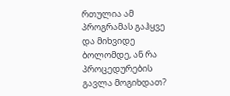რთულია ამ პროგრამას გაჰყვე და მიხვიდე ბოლომდე, ან რა პროცედურების გავლა მოგიხდათ?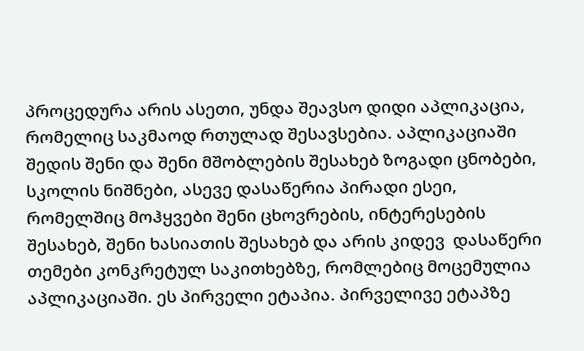პროცედურა არის ასეთი, უნდა შეავსო დიდი აპლიკაცია, რომელიც საკმაოდ რთულად შესავსებია. აპლიკაციაში შედის შენი და შენი მშობლების შესახებ ზოგადი ცნობები, სკოლის ნიშნები, ასევე დასაწერია პირადი ესეი, რომელშიც მოჰყვები შენი ცხოვრების, ინტერესების შესახებ, შენი ხასიათის შესახებ და არის კიდევ  დასაწერი თემები კონკრეტულ საკითხებზე, რომლებიც მოცემულია აპლიკაციაში. ეს პირველი ეტაპია. პირველივე ეტაპზე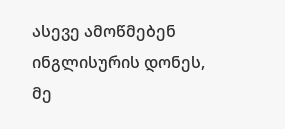ასევე ამოწმებენ ინგლისურის დონეს, მე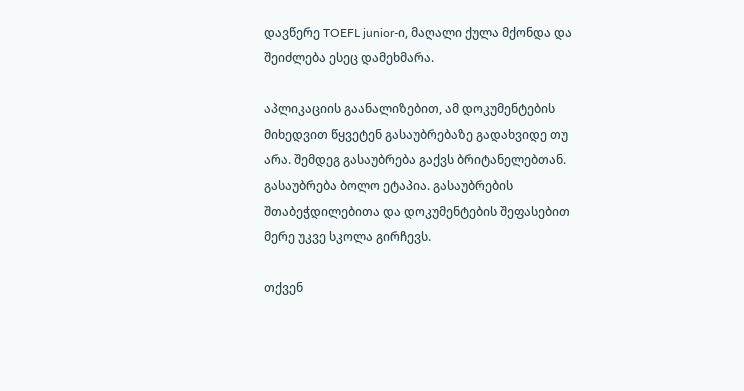დავწერე TOEFL junior-ი, მაღალი ქულა მქონდა და შეიძლება ესეც დამეხმარა.

აპლიკაციის გაანალიზებით, ამ დოკუმენტების მიხედვით წყვეტენ გასაუბრებაზე გადახვიდე თუ არა. შემდეგ გასაუბრება გაქვს ბრიტანელებთან. გასაუბრება ბოლო ეტაპია. გასაუბრების შთაბეჭდილებითა და დოკუმენტების შეფასებით მერე უკვე სკოლა გირჩევს.

თქვენ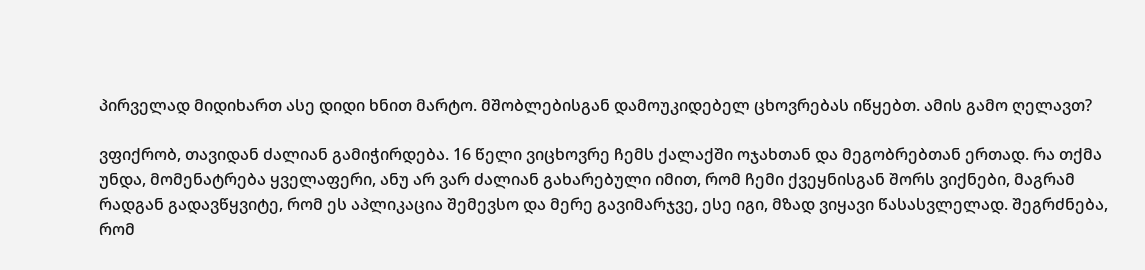პირველად მიდიხართ ასე დიდი ხნით მარტო. მშობლებისგან დამოუკიდებელ ცხოვრებას იწყებთ. ამის გამო ღელავთ?

ვფიქრობ, თავიდან ძალიან გამიჭირდება. 16 წელი ვიცხოვრე ჩემს ქალაქში ოჯახთან და მეგობრებთან ერთად. რა თქმა უნდა, მომენატრება ყველაფერი, ანუ არ ვარ ძალიან გახარებული იმით, რომ ჩემი ქვეყნისგან შორს ვიქნები, მაგრამ რადგან გადავწყვიტე, რომ ეს აპლიკაცია შემევსო და მერე გავიმარჯვე, ესე იგი, მზად ვიყავი წასასვლელად. შეგრძნება, რომ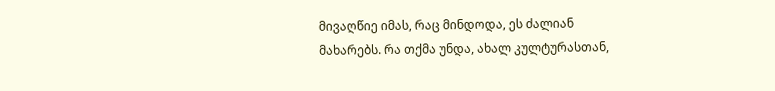მივაღწიე იმას, რაც მინდოდა, ეს ძალიან მახარებს. რა თქმა უნდა, ახალ კულტურასთან,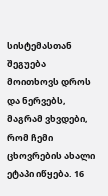სისტემასთან შეგუება მოითხოვს დროს და ნერვებს, მაგრამ ვხვდები, რომ ჩემი ცხოვრების ახალი ეტაპი იწყება. 16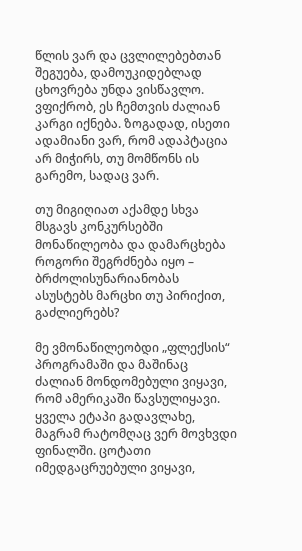წლის ვარ და ცვლილებებთან შეგუება, დამოუკიდებლად ცხოვრება უნდა ვისწავლო. ვფიქრობ, ეს ჩემთვის ძალიან კარგი იქნება. ზოგადად, ისეთი ადამიანი ვარ, რომ ადაპტაცია არ მიჭირს, თუ მომწონს ის გარემო, სადაც ვარ.

თუ მიგიღიათ აქამდე სხვა მსგავს კონკურსებში მონაწილეობა და დამარცხება როგორი შეგრძნება იყო – ბრძოლისუნარიანობას ასუსტებს მარცხი თუ პირიქით, გაძლიერებს?

მე ვმონაწილეობდი „ფლექსის“ პროგრამაში და მაშინაც ძალიან მონდომებული ვიყავი, რომ ამერიკაში წავსულიყავი. ყველა ეტაპი გადავლახე, მაგრამ რატომღაც ვერ მოვხვდი ფინალში. ცოტათი იმედგაცრუებული ვიყავი,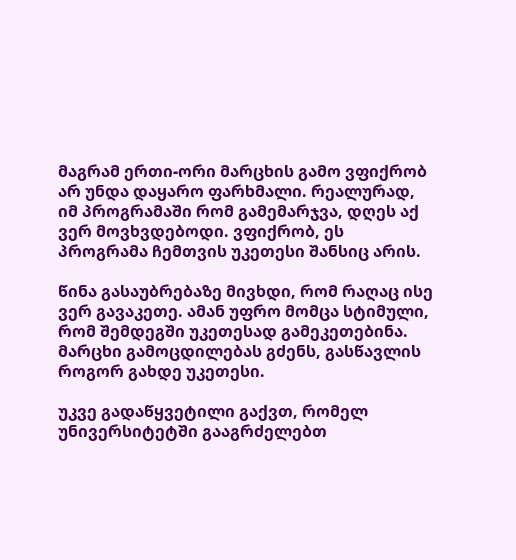მაგრამ ერთი-ორი მარცხის გამო ვფიქრობ არ უნდა დაყარო ფარხმალი. რეალურად, იმ პროგრამაში რომ გამემარჯვა, დღეს აქ ვერ მოვხვდებოდი. ვფიქრობ, ეს პროგრამა ჩემთვის უკეთესი შანსიც არის.

წინა გასაუბრებაზე მივხდი, რომ რაღაც ისე ვერ გავაკეთე. ამან უფრო მომცა სტიმული, რომ შემდეგში უკეთესად გამეკეთებინა. მარცხი გამოცდილებას გძენს, გასწავლის როგორ გახდე უკეთესი.

უკვე გადაწყვეტილი გაქვთ, რომელ უნივერსიტეტში გააგრძელებთ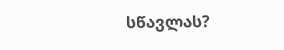სწავლას?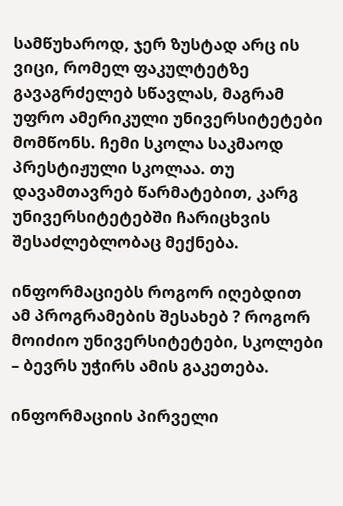სამწუხაროდ, ჯერ ზუსტად არც ის ვიცი, რომელ ფაკულტეტზე გავაგრძელებ სწავლას, მაგრამ უფრო ამერიკული უნივერსიტეტები მომწონს. ჩემი სკოლა საკმაოდ პრესტიჟული სკოლაა. თუ დავამთავრებ წარმატებით, კარგ უნივერსიტეტებში ჩარიცხვის  შესაძლებლობაც მექნება.

ინფორმაციებს როგორ იღებდით ამ პროგრამების შესახებ ? როგორ მოიძიო უნივერსიტეტები, სკოლები – ბევრს უჭირს ამის გაკეთება.

ინფორმაციის პირველი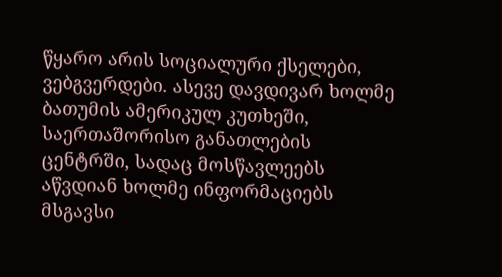წყარო არის სოციალური ქსელები, ვებგვერდები. ასევე დავდივარ ხოლმე ბათუმის ამერიკულ კუთხეში, საერთაშორისო განათლების ცენტრში, სადაც მოსწავლეებს აწვდიან ხოლმე ინფორმაციებს მსგავსი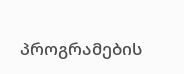პროგრამების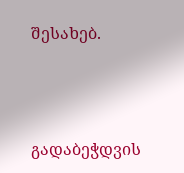შესახებ.



გადაბეჭდვის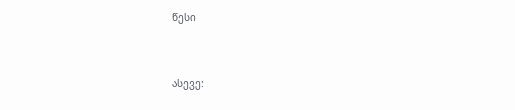წესი


ასევე: